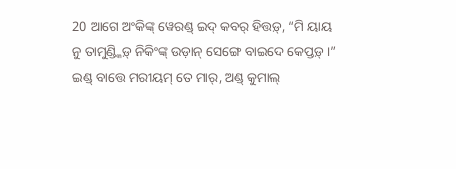20 ଆଗେ ଅଂକିଙ୍କ୍ ୱେରଣ୍ଡ୍ ଇଦ୍ କବର୍ ହିତ୍ତଡ଼୍, “ମି ୟାୟ ନୁ ତାମୁଣ୍ଡ୍କିଡ଼୍ ନିକିଂଙ୍କ୍ ଉଡ଼ାନ୍ ସେଙ୍ଗେ ବାଇଦେ କେପ୍ତଡ଼୍ ।”
ଇଣ୍ଡ୍ ବାତ୍ତେ ମରୀୟମ୍ ତେ ମାର୍, ଅଣ୍ଡ୍ କୁମାଲ୍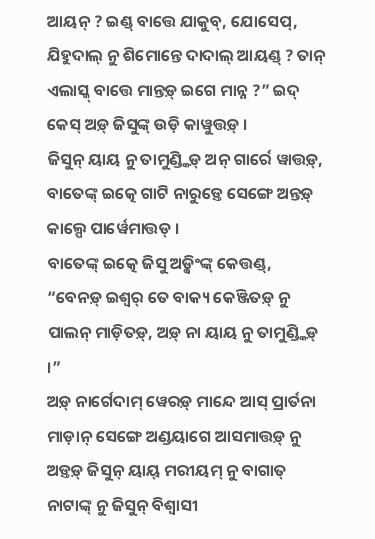ଆୟନ୍ ? ଇଣ୍ଡ୍ ବାତ୍ତେ ଯାକୁବ୍, ଯୋସେପ୍, ଯିହୁଦାଲ୍ ନୁ ଶିମୋନ୍ତେ ଦାଦାଲ୍ ଆୟଣ୍ଡ୍ ? ତାନ୍ ଏଲାସ୍କ୍ ବାତ୍ତେ ମାନ୍ତଡ଼୍ ଇଗେ ମାନ୍ନ ?” ଇଦ୍ କେସ୍ ଅଡ଼୍ ଜିସୁଙ୍କ୍ ଉଡ଼ି କାୱୁତ୍ତଡ଼୍ ।
ଜିସୁନ୍ ୟାୟ ନୁ ତାମୁଣ୍ଡ୍କିଡ଼୍ ଅନ୍ ଗାର୍ରେ ୱାତ୍ତଡ଼୍, ବାତେଙ୍କ୍ ଇତ୍କେ ଗାଟି ନାରୁଡ଼୍ତେ ସେଙ୍ଗେ ଅନ୍ତଡ଼୍ କାଲ୍ପେ ପାର୍ୱେମାତ୍ତଡ୍ ।
ବାତେଙ୍କ୍ ଇତ୍କେ ଜିସୁ ଅଡ଼୍କିଂଙ୍କ୍ କେତ୍ତଣ୍ଡ୍, “ବେନଡ଼୍ ଇଶ୍ୱର୍ ତେ ବାକ୍ୟ କେଞ୍ଜିତଡ଼୍ ନୁ ପାଲନ୍ ମାଡ଼ିତଡ଼୍, ଅଡ଼୍ ନା ୟାୟ ନୁ ତାମୁଣ୍ଡ୍କିଡ଼୍ ।”
ଅଡ଼୍ ନାର୍ଗେଦାମ୍ ୱେରଡ଼୍ ମାନ୍ଦେ ଆସ୍ ପ୍ରାର୍ତନା ମାଡ଼ାନ୍ ସେଙ୍ଗେ ଅଣ୍ଡୟାଗେ ଆସମାତ୍ତଡ଼୍ ନୁ ଅଡ଼୍ତଡ଼୍ ଜିସୁନ୍ ୟାୟ୍ ମରୀୟମ୍ ନୁ ବାଗାତ୍ ନାଟାଙ୍କ୍ ନୁ ଜିସୁନ୍ ବିଶ୍ୱାସୀ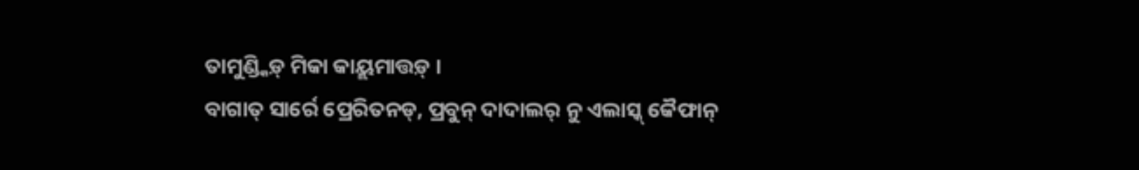ତାମୁଣ୍ଡ୍କିଡ଼୍ ମିକା କାୟ୍ଲମାତ୍ତଡ଼୍ ।
ବାଗାତ୍ ସାର୍ରେ ପ୍ରେରିତନଡ୍, ପ୍ରବୁନ୍ ଦାଦାଲର୍ ନୁ ଏଲାସ୍କ୍ କୈଫାନ୍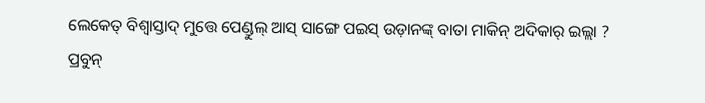ଲେକେତ୍ ବିଶ୍ୱାସ୍ତାଦ୍ ମୁତ୍ତେ ପେଣ୍ଡୁଲ୍ ଆସ୍ ସାଙ୍ଗେ ପଇସ୍ ଉଡ଼ାନଙ୍କ୍ ବାତା ମାକିନ୍ ଅଦିକାର୍ ଇଲ୍ଲା ?
ପ୍ରବୁନ୍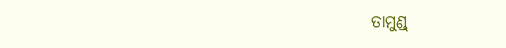ତାମୁଣ୍ଡ୍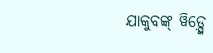ଯାକୁବଙ୍କ୍ ୱିଡ଼୍ସ୍କେ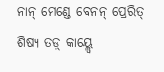ନାନ୍ ମେଣ୍ଡେ ବେନନ୍ ପ୍ରେରିତ୍ ଶିଷ୍ୟ ତଡ଼୍ କାୟ୍ଲ୍ୱେ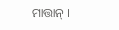ମାତ୍ତାନ୍ ।